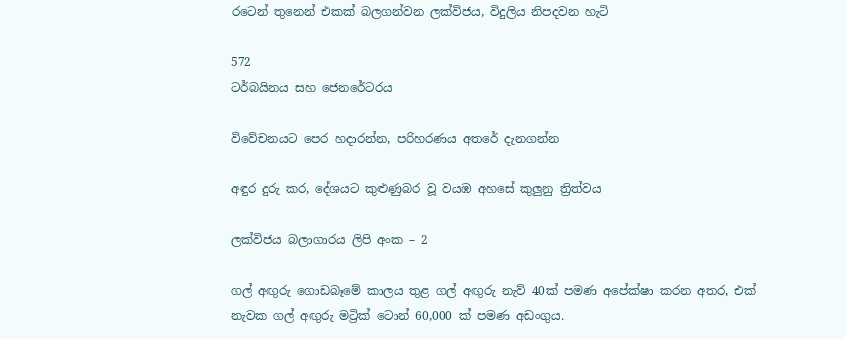රටෙන් තුනෙන් එකක් බලගන්වන ලක්විජය, විදුලිය නිපදවන හැටි

572
ටර්බයිනය සහ ජෙනරේටරය

විවේචනයට පෙර හදාරන්න, පරිහරණය අතරේ දැනගන්න

අඳුර දුරු කර, දේශයට කුළුණුබර වූ වයඹ අහසේ කුලුනු ත්‍රිත්වය

ලක්විජය බලාගාරය ලිපි අංක – 2

ගල් අඟුරු ගොඩබෑමේ කාලය තුළ ගල් අඟුරු නැව් 40ක් පමණ අපේක්ෂා කරන අතර, එක් නැවක ගල් අඟුරු මට්‍රික් ටොන් 60,000 ක් පමණ අඩංගුය.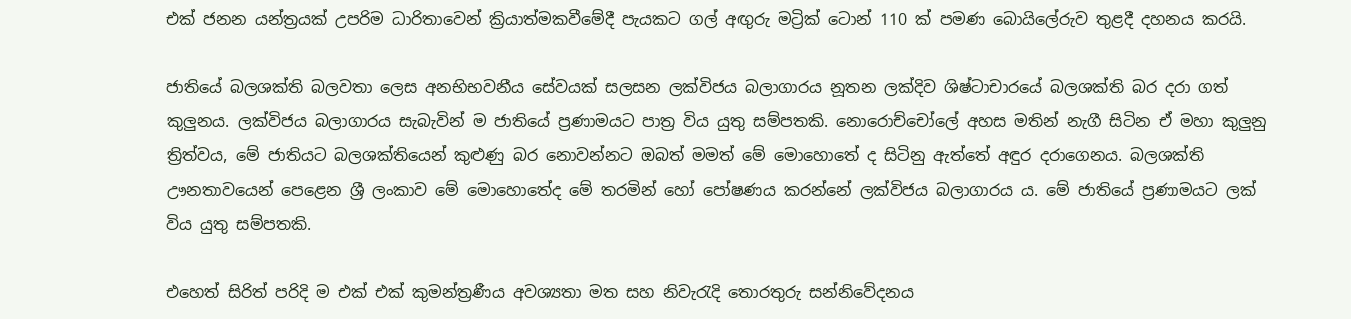එක් ජනන යන්ත්‍රයක් උපරිම ධාරිතාවෙන් ක්‍රියාත්මකවීමේදී පැයකට ගල් අඟුරු මට්‍රික් ටොන් 110 ක් පමණ බොයිලේරුව තුළදී දහනය කරයි.

ජාතියේ බලශක්ති බලවතා ලෙස අනභිභවනීය සේවයක් සලසන ලක්විජය බලාගාරය නූතන ලක්දිව ශිෂ්ටාචාරයේ බලශක්ති බර දරා ගත් කුලුනය. ලක්විජය බලාගාරය සැබැවින් ම ජාතියේ ප්‍රණාමයට පාත්‍ර විය යුතු සම්පතකි. නොරොච්චෝලේ අහස මතින් නැගී සිටින ඒ මහා කුලුනු ත්‍රිත්වය, මේ ජාතියට බලශක්තියෙන් කුළුණු බර නොවන්නට ඔබත් මමත් මේ මොහොතේ ද සිටිනු ඇත්තේ අඳුර දරාගෙනය. බලශක්ති ඌනතාවයෙන් පෙළෙන ශ්‍රී ලංකාව මේ මොහොතේද මේ තරමින් හෝ පෝෂණය කරන්නේ ලක්විජය බලාගාරය ය. මේ ජාතියේ ප්‍රණාමයට ලක් විය යුතු සම්පතකි.

එහෙත් සිරිත් පරිදි ම එක් එක් කුමන්ත්‍රණීය අවශ්‍යතා මත සහ නිවැරැදි තොරතුරු සන්නිවේදනය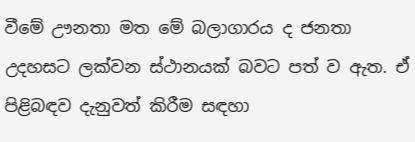වීමේ ඌනතා මත මේ බලාගාරය ද ජනතා උදහසට ලක්වන ස්ථානයක් බවට පත් ව ඇත. ඒ පිළිබඳව දැනුවත් කිරීම සඳහා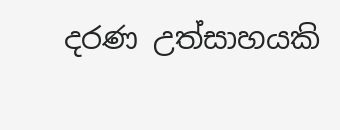දරණ උත්සාහයකි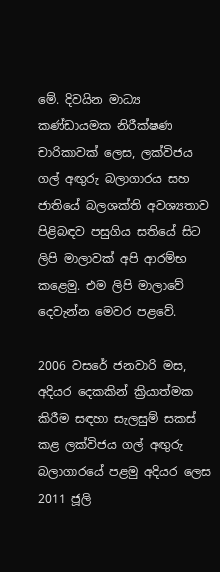මේ. දිවයින මාධ්‍ය කණ්ඩායමක නිරීක්ෂණ චාරිකාවක් ලෙස, ලක්විජය ගල් අඟුරු බලාගාරය සහ ජාතියේ බලශක්ති අවශ්‍යතාව පිළිබඳව පසුගිය සතියේ සිට ලිපි මාලාවක් අපි ආරම්භ කළෙමු. එම ලිපි මාලාවේ දෙවැන්න මෙවර පළවේ.

2006 වසරේ ජනවාරි මස, අදියර දෙකකින් ක්‍රියාත්මක කිරීම සඳහා සැලසුම් සකස් කළ ලක්විජය ගල් අඟුරු බලාගාරයේ පළමු අදියර ලෙස 2011 ජූලි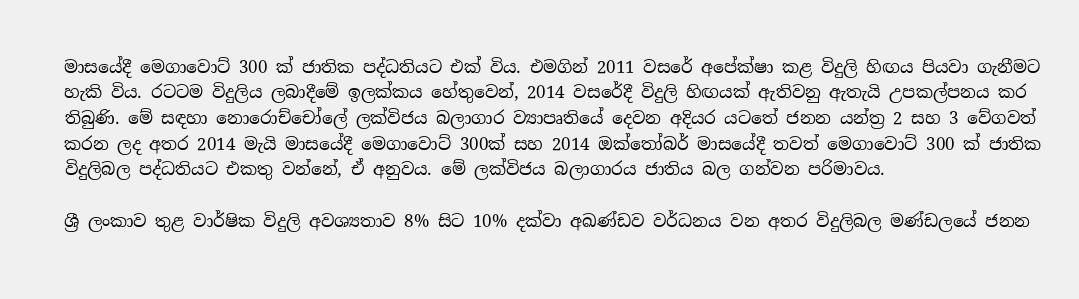මාසයේදී මෙගාවොට් 300 ක් ජාතික පද්ධතියට එක් විය. එමගින් 2011 වසරේ අපේක්ෂා කළ විදුලි හිඟය පියවා ගැනීමට හැකි විය. රටටම විදුලිය ලබාදීමේ ඉලක්කය හේතුවෙන්, 2014 වසරේදී විදුලි හිඟයක් ඇතිවනු ඇතැයි උපකල්පනය කර තිබුණි. මේ සඳහා නොරොච්චෝලේ ලක්විජය බලාගාර ව්‍යාපෘතියේ දෙවන අදියර යටතේ ජනන යන්ත්‍ර 2 සහ 3 වේගවත් කරන ලද අතර 2014 මැයි මාසයේදී මෙගාවොට් 300ක් සහ 2014 ඔක්තෝබර් මාසයේදී තවත් මෙගාවොට් 300 ක් ජාතික විදුලිබල පද්ධතියට එකතු වන්නේ, ඒ අනුවය. මේ ලක්විජය බලාගාරය ජාතිය බල ගන්වන පරිමාවය.

ශ්‍රී ලංකාව තුළ වාර්ෂික විදුලි අවශ්‍යතාව 8% සිට 10% දක්වා අඛණ්ඩව වර්ධනය වන අතර විදුලිබල මණ්ඩලයේ ජනන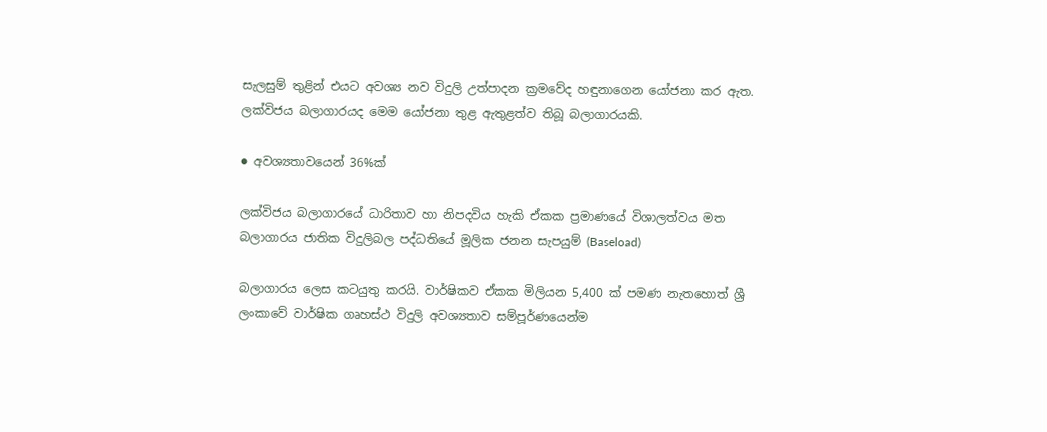සැලසුම් තුළින් එයට අවශ්‍ය නව විදුලි උත්පාදන ක්‍රමවේද හඳුනාගෙන යෝජනා කර ඇත. ලක්විජය බලාගාරයද මෙම යෝජනා තුළ ඇතුළත්ව තිබූ බලාගාරයකි.

● අවශ්‍යතාවයෙන් 36%ක්

ලක්විජය බලාගාරයේ ධාරිතාව හා නිපදවිය හැකි ඒකක ප්‍රමාණයේ විශාලත්වය මත බලාගාරය ජාතික විදුලිබල පද්ධතියේ මූලික ජනන සැපයුම් (Baseload)

බලාගාරය ලෙස කටයුතු කරයි. වාර්ෂිකව ඒකක මිලියන 5,400 ක් පමණ නැතහොත් ශ්‍රී ලංකාවේ වාර්ෂික ගෘහස්ථ විදුලි අවශ්‍යතාව සම්පූර්ණයෙන්ම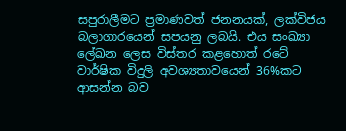සපුරාලීමට ප්‍රමාණවත් ජනනයක්, ලක්විජය බලාගාරයෙන් සපයනු ලබයි. එය සංඛ්‍යා ලේඛන ලෙස විස්තර කළහොත් රටේ වාර්ෂික විදුලි අවශ්‍යතාවයෙන් 36%කට ආසන්න බව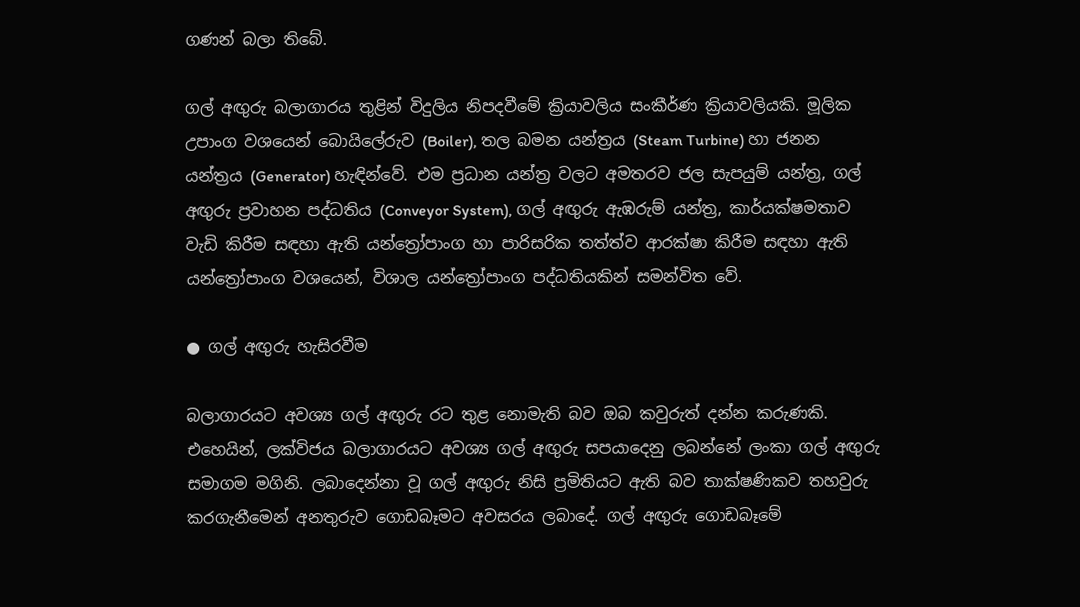ගණන් බලා තිබේ.

ගල් අඟුරු බලාගාරය තුළින් විදුලිය නිපදවීමේ ක්‍රියාවලිය සංකීර්ණ ක්‍රියාවලියකි. මූලික උපාංග වශයෙන් බොයිලේරුව (Boiler), තල බමන යන්ත්‍රය (Steam Turbine) හා ජනන යන්ත්‍රය (Generator) හැඳින්වේ. එම ප්‍රධාන යන්ත්‍ර වලට අමතරව ජල සැපයුම් යන්ත්‍ර, ගල් අඟුරු ප්‍රවාහන පද්ධතිය (Conveyor System), ගල් අඟුරු ඇඹරුම් යන්ත්‍ර, කාර්යක්ෂමතාව වැඩි කිරීම සඳහා ඇති යන්ත්‍රෝපාංග හා පාරිසරික තත්ත්ව ආරක්ෂා කිරීම සඳහා ඇති යන්ත්‍රෝපාංග වශයෙන්, විශාල යන්ත්‍රෝපාංග පද්ධතියකින් සමන්විත වේ.

● ගල් අඟුරු හැසිරවීම

බලාගාරයට අවශ්‍ය ගල් අඟුරු රට තුළ නොමැති බව ඔබ කවුරුත් දන්න කරුණකි. එහෙයින්, ලක්විජය බලාගාරයට අවශ්‍ය ගල් අඟුරු සපයාදෙනු ලබන්නේ ලංකා ගල් අඟුරු සමාගම මගිනි. ලබාදෙන්නා වූ ගල් අඟුරු නිසි ප්‍රමිතියට ඇති බව තාක්ෂණිකව තහවුරු කරගැනීමෙන් අනතුරුව ගොඩබෑමට අවසරය ලබාදේ. ගල් අඟුරු ගොඩබෑමේ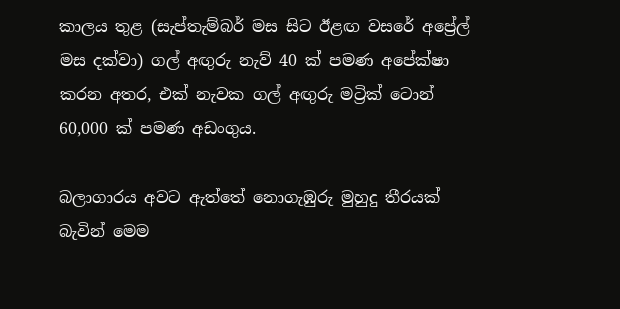කාලය තුළ (සැප්තැම්බර් මස සිට ඊළඟ වසරේ අප්‍රේල් මස දක්වා) ගල් අඟුරු නැව් 40 ක් පමණ අපේක්ෂා කරන අතර, එක් නැවක ගල් අඟුරු මට්‍රික් ටොන් 60,000 ක් පමණ අඩංගුය.

බලාගාරය අවට ඇත්තේ නොගැඹුරු මුහුදු තීරයක් බැවින් මෙම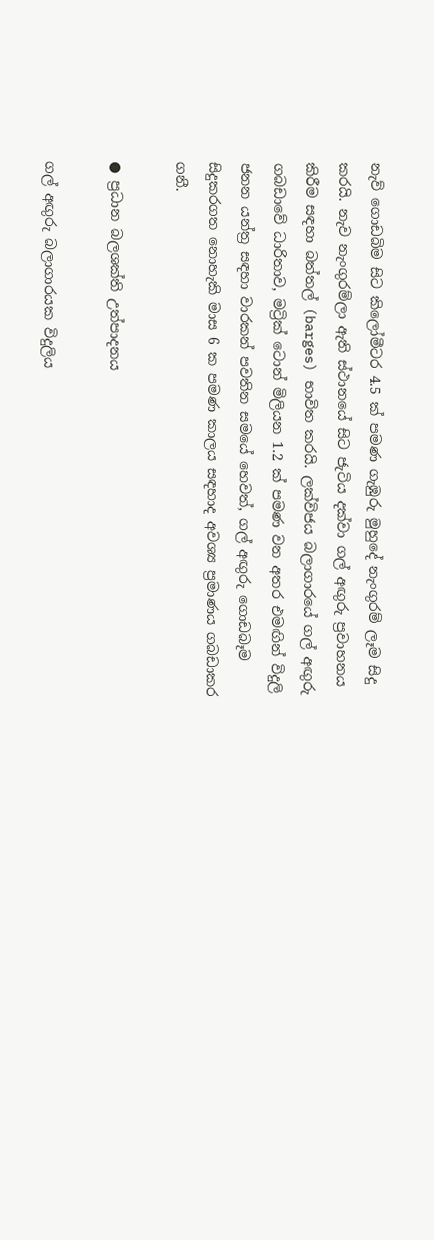නැව් ගොඩබිම සිට කිලෝමීටර 4.5 ක් පමණ ගැඹුරු මුහුදේ නැංගුරම් ලෑම සිදු කරයි. නැව නැංගුරම්ලා ඇති ස්ථානයේ සිට ජැටිය දක්වා ගල් අඟුරු ප්‍රවාහනය කිරීම සඳහා බත්තල් (barges) භාවිත කරයි. ලක්විජය බලාගාරයේ ගල් අඟුරු ගබඩාවේ ධාරිතාව, මට්‍රික් ටොන් මිලියන 1.2 ක් පමණ වන අතර එමඟින් විදුලි ජනන යන්ත්‍ර සඳහා වාරකන් පවතින සමයේ හෙවත්, ගල් අඟුරු ගොඩබෑම සිදුකරගත නොහැකි මාස 6 ක පමණ කාලය සඳහාද අවශ්‍ය ප්‍රමාණය ගබඩාකර ගනී.

● ප්‍රධාන බලශක්ති උත්පාදනය

ගල් අඟුරු බලාගාරයක විදුලිය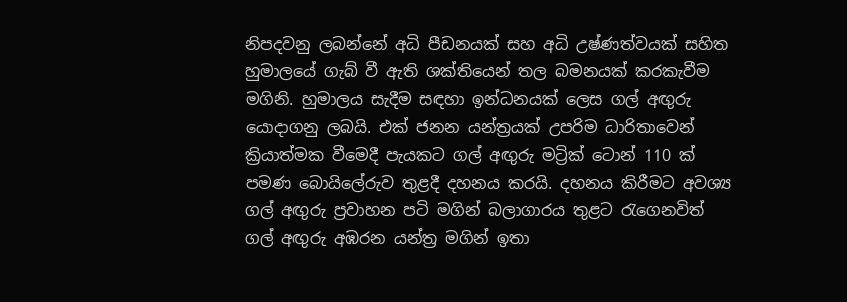නිපදවනු ලබන්නේ අධි පීඩනයක් සහ අධි උෂ්ණත්වයක් සහිත හුමාලයේ ගැබ් වී ඇති ශක්තියෙන් තල බමනයක් කරකැවීම මගිනි. හුමාලය සැදීම සඳහා ඉන්ධනයක් ලෙස ගල් අඟුරු යොදාගනු ලබයි. එක් ජනන යන්ත්‍රයක් උපරිම ධාරිතාවෙන් ක්‍රියාත්මක වීමෙදී පැයකට ගල් අඟුරු මට්‍රික් ටොන් 110 ක් පමණ බොයිලේරුව තුළදී දහනය කරයි. දහනය කිරීමට අවශ්‍ය ගල් අඟුරු ප්‍රවාහන පටි මගින් බලාගාරය තුළට රැගෙනවිත් ගල් අඟුරු අඹරන යන්ත්‍ර මගින් ඉතා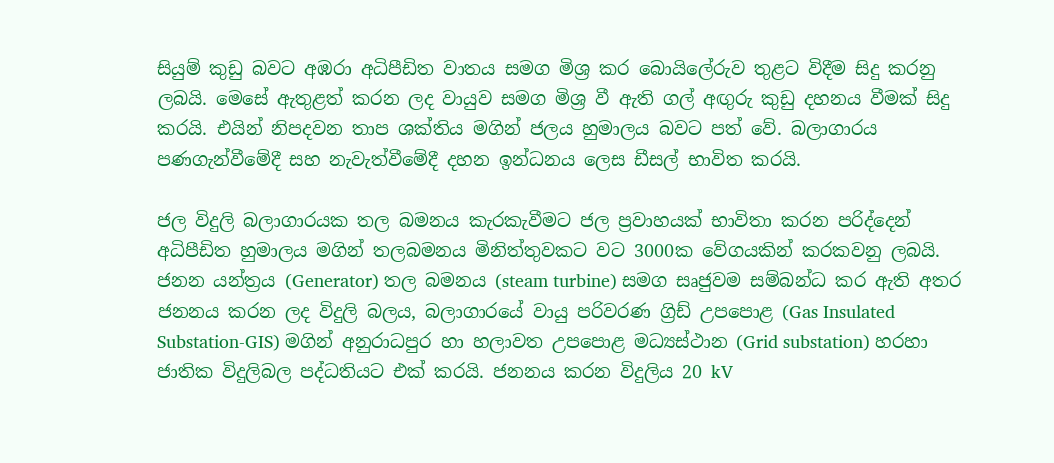සියුම් කුඩු බවට අඹරා අධිපීඩිත වාතය සමග මිශ්‍ර කර බොයිලේරුව තුළට විදීම සිදු කරනු ලබයි. මෙසේ ඇතුළත් කරන ලද වායුව සමග මිශ්‍ර වී ඇති ගල් අඟුරු කුඩු දහනය වීමක් සිදු කරයි. එයින් නිපදවන තාප ශක්තිය මගින් ජලය හුමාලය බවට පත් වේ. බලාගාරය පණගැන්වීමේදී සහ නැවැත්වීමේදී දහන ඉන්ධනය ලෙස ඩීසල් භාවිත කරයි.

ජල විදුලි බලාගාරයක තල බමනය කැරකැවීමට ජල ප්‍රවාහයක් භාවිතා කරන පරිද්දෙන් අධිපීඩිත හුමාලය මගින් තලබමනය මිනිත්තුවකට වට 3000ක වේගයකින් කරකවනු ලබයි. ජනන යන්ත්‍රය (Generator) තල බමනය (steam turbine) සමග සෘජුවම සම්බන්ධ කර ඇති අතර ජනනය කරන ලද විදුලි බලය, බලාගාරයේ වායු පරිවරණ ග්‍රිඩ් උපපොළ (Gas Insulated Substation-GIS) මගින් අනුරාධපුර හා හලාවත උපපොළ මධ්‍යස්ථාන (Grid substation) හරහා ජාතික විදුලිබල පද්ධතියට එක් කරයි. ජනනය කරන විදුලිය 20 kV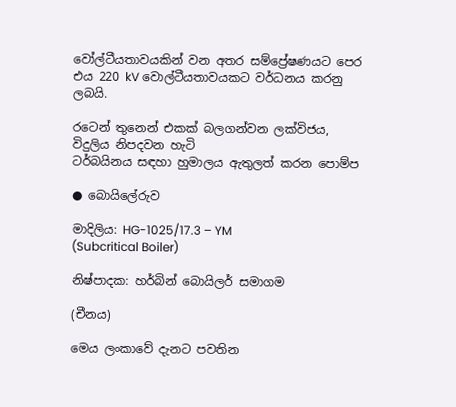වෝල්ටීයතාවයකින් වන අතර සම්ප්‍රේෂණයට පෙර එය 220 kV වොල්ටීයතාවයකට වර්ධනය කරනු ලබයි.

රටෙන් තුනෙන් එකක් බලගන්වන ලක්විජය, විදුලිය නිපදවන හැටි
ටර්බයිනය සඳහා හුමාලය ඇතුලත් කරන පොම්ප

● බොයිලේරුව

මාදිලිය: HG-1025/17.3 – YM
(Subcritical Boiler)

නිෂ්පාදක: හර්බින් බොයිලර් සමාගම

(චීනය)

මෙය ලංකාවේ දැනට පවතින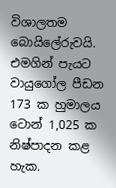විශාලතම බොයිලේරුවයි. එමගින් පැයට වායුගෝල පීඩන 173 ක හුමාලය ටොන් 1,025 ක නිෂ්පාදන කළ හැක.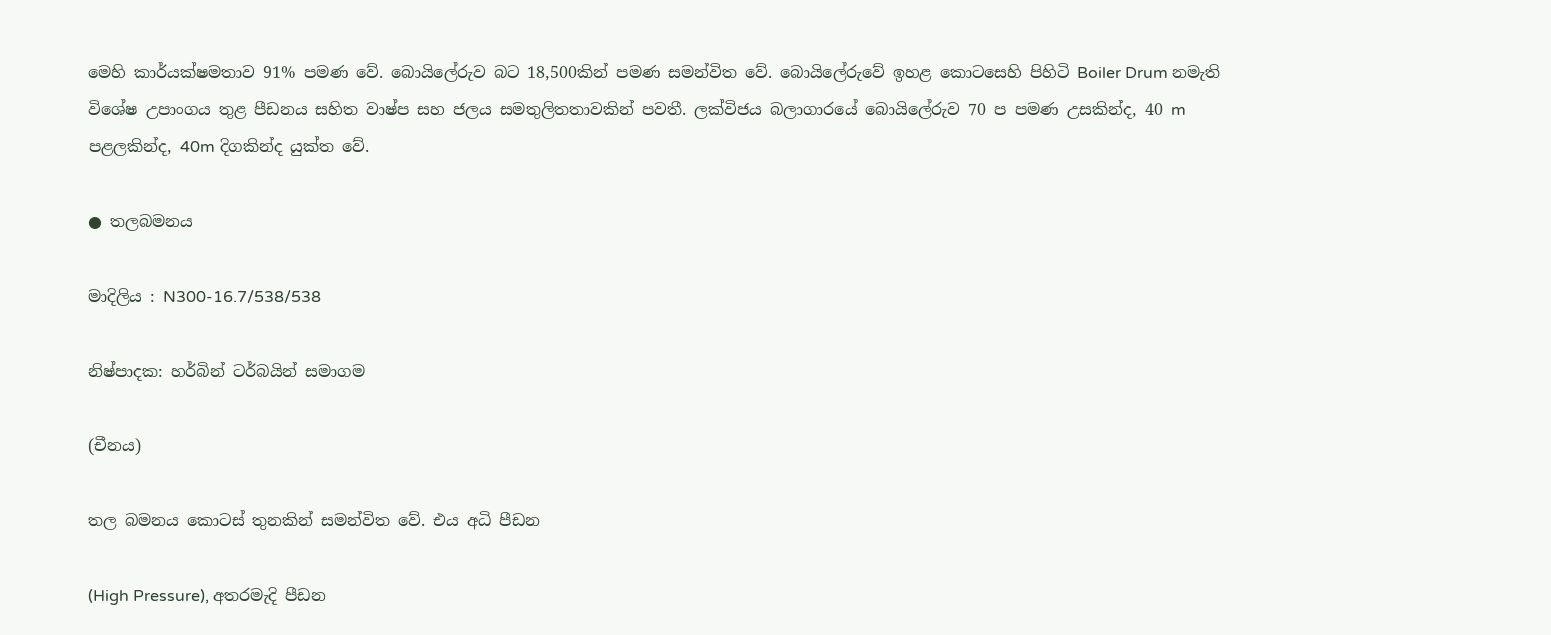මෙහි කාර්යක්ෂමතාව 91% පමණ වේ. බොයිලේරුව බට 18,500කින් පමණ සමන්විත වේ. බොයිලේරුවේ ඉහළ කොටසෙහි පිහිටි Boiler Drum නමැති විශේෂ උපාංගය තුළ පීඩනය සහිත වාෂ්ප සහ ජලය සමතුලිතතාවකින් පවතී. ලක්විජය බලාගාරයේ බොයිලේරුව 70 ප පමණ උසකින්ද, 40 m පළලකින්ද, 40m දිගකින්ද යුක්ත වේ.

● තලබමනය

මාදිලිය : N300-16.7/538/538

නිෂ්පාදක: හර්බින් ටර්බයින් සමාගම

(චීනය)

තල බමනය කොටස් තුනකින් සමන්විත වේ. එය අධි පීඩන

(High Pressure), අතරමැදි පීඩන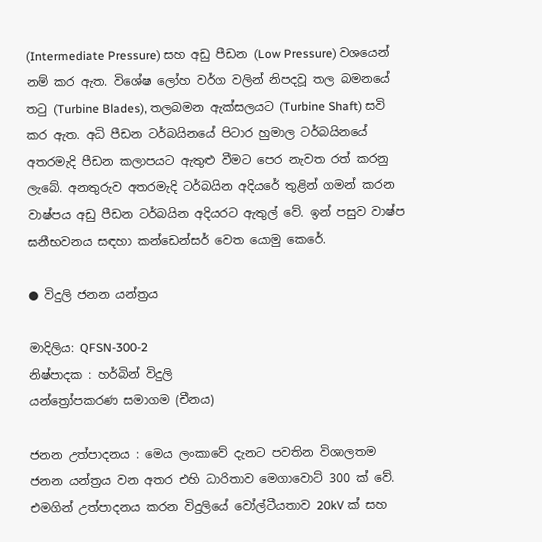(Intermediate Pressure) සහ අඩු පීඩන (Low Pressure) වශයෙන් නම් කර ඇත. විශේෂ ලෝහ වර්ග වලින් නිපදවූ තල බමනයේ තටු (Turbine Blades), තලබමන ඇක්සලයට (Turbine Shaft) සවි කර ඇත. අධි පීඩන ටර්බයිනයේ පිටාර හුමාල ටර්බයිනයේ අතරමැදි පීඩන කලාපයට ඇතුළු වීමට පෙර නැවත රත් කරනු ලැබේ. අනතුරුව අතරමැදි ටර්බයින අදියරේ තුළින් ගමන් කරන වාෂ්පය අඩු පීඩන ටර්බයින අදියරට ඇතුල් වේ. ඉන් පසුව වාෂ්ප ඝනීභවනය සඳහා කන්ඩෙන්සර් වෙත යොමු කෙරේ.

● විදුලි ජනන යන්ත්‍රය

මාදිලිය: QFSN-300-2
නිෂ්පාදක : හර්බින් විදුලි
යන්ත්‍රෝපකරණ සමාගම (චීනය)

ජනන උත්පාදනය : මෙය ලංකාවේ දැනට පවතින විශාලතම ජනන යන්ත්‍රය වන අතර එහි ධාරිතාව මෙගාවොට් 300 ක් වේ. එමගින් උත්පාදනය කරන විදුලියේ වෝල්ටීයතාව 20kV ක් සහ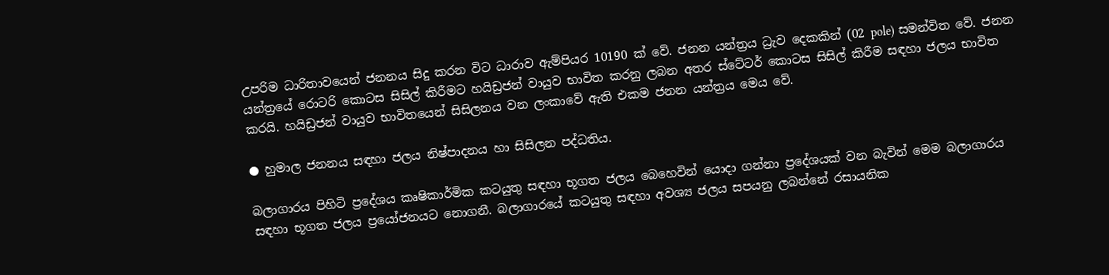උපරිම ධාරිතාවයෙන් ජනනය සිදු කරන විට ධාරාව ඇම්පියර 10190 ක් වේ. ජනන යන්ත්‍රය ධ්‍රැව දෙකකින් (02 pole) සමන්විත වේ. ජනන යන්ත්‍රයේ රොටරි කොටස සිසිල් කිරීමට හයිඩ්‍රජන් වායුව භාවිත කරනු ලබන අතර ස්ටේටර් කොටස සිසිල් කිරීම සඳහා ජලය භාවිත කරයි. හයිඩ්‍රජන් වායුව භාවිතයෙන් සිසිලනය වන ලංකාවේ ඇති එකම ජනන යන්ත්‍රය මෙය වේ.

● හුමාල ජනනය සඳහා ජලය නිෂ්පාදනය හා සිසිලන පද්ධතිය.

බලාගාරය පිහිටි ප්‍රදේශය කෘෂිකාර්මික කටයුතු සඳහා භූගත ජලය බෙහෙවින් යොදා ගන්නා ප්‍රදේශයක් වන බැවින් මෙම බලාගාරය සඳහා භූගත ජලය ප්‍රයෝජනයට නොගනී. බලාගාරයේ කටයුතු සඳහා අවශ්‍ය ජලය සපයනු ලබන්නේ රසායනික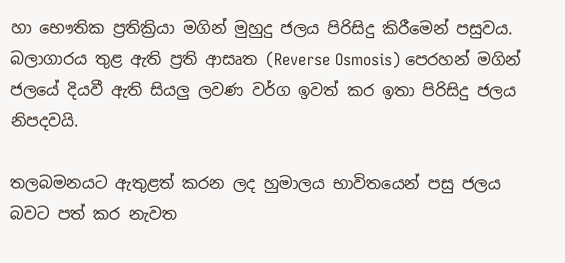හා භෞතික ප්‍රතික්‍රියා මගින් මුහුදු ජලය පිරිසිදු කිරීමෙන් පසුවය. බලාගාරය තුළ ඇති ප්‍රති ආසෘත (Reverse Osmosis) පෙරහන් මගින් ජලයේ දියවී ඇති සියලු ලවණ වර්ග ඉවත් කර ඉතා පිරිසිදු ජලය නිපදවයි.

තලබමනයට ඇතුළත් කරන ලද හුමාලය භාවිතයෙන් පසු ජලය බවට පත් කර නැවත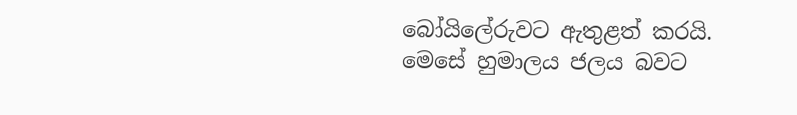බෝයිලේරුවට ඇතුළත් කරයි. මෙසේ හුමාලය ජලය බවට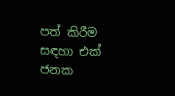පත් කිරීම සඳහා එක් ජනක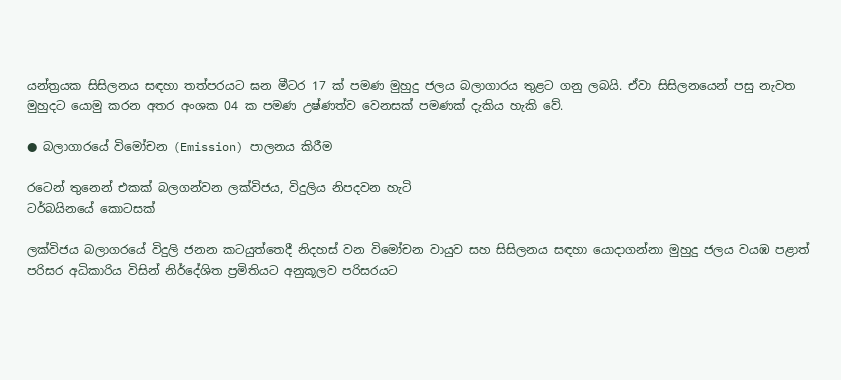යන්ත්‍රයක සිසිලනය සඳහා තත්පරයට ඝන මීටර 17 ක් පමණ මුහුදු ජලය බලාගාරය තුළට ගනු ලබයි. ඒවා සිසිලනයෙන් පසු නැවත මුහුදට යොමු කරන අතර අංශක 04 ක පමණ උෂ්ණත්ව වෙනසක් පමණක් දැකිය හැකි වේ.

● බලාගාරයේ විමෝචන (Emission) පාලනය කිරීම

රටෙන් තුනෙන් එකක් බලගන්වන ලක්විජය, විදුලිය නිපදවන හැටි
ටර්බයිනයේ කොටසක්

ලක්විජය බලාගරයේ විදුලි ජනන කටයුත්තෙදී නිදහස් වන විමෝචන වායුව සහ සිසිලනය සඳහා යොදාගන්නා මුහුදු ජලය වයඹ පළාත් පරිසර අධිකාරිය විසින් නිර්දේශිත ප්‍රමිතියට අනුකූලව පරිසරයට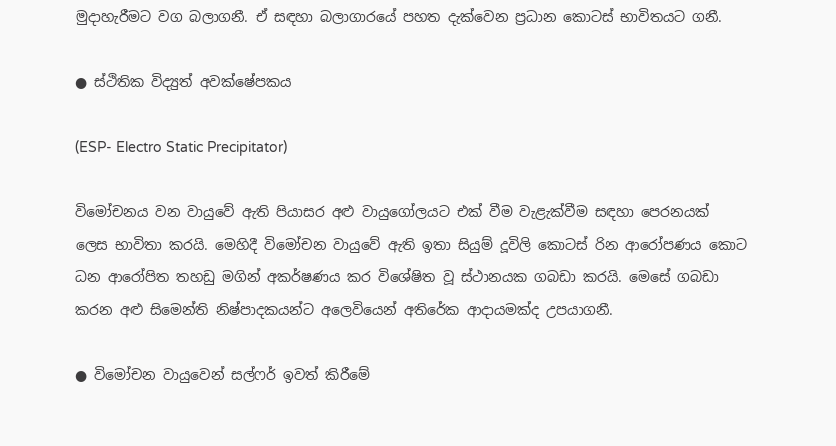මුදාහැරීමට වග බලාගනී. ඒ සඳහා බලාගාරයේ පහත දැක්වෙන ප්‍රධාන කොටස් භාවිතයට ගනී.

● ස්ථිතික විද්‍යුත් අවක්ෂේපකය

(ESP- Electro Static Precipitator)

විමෝචනය වන වායුවේ ඇති පියාසර අළු වායුගෝලයට එක් වීම වැළැක්වීම සඳහා පෙරනයක් ලෙස භාවිතා කරයි. මෙහිදී විමෝචන වායුවේ ඇති ඉතා සියුම් දූවිලි කොටස් රින ආරෝපණය කොට ධන ආරෝපිත තහඩු මගින් අකර්ෂණය කර විශේෂිත වූ ස්ථානයක ගබඩා කරයි. මෙසේ ගබඩා කරන අළු සිමෙන්ති නිෂ්පාදකයන්ට අලෙවියෙන් අතිරේක ආදායමක්ද උපයාගනී.

● විමෝචන වායුවෙන් සල්ෆර් ඉවත් කිරීමේ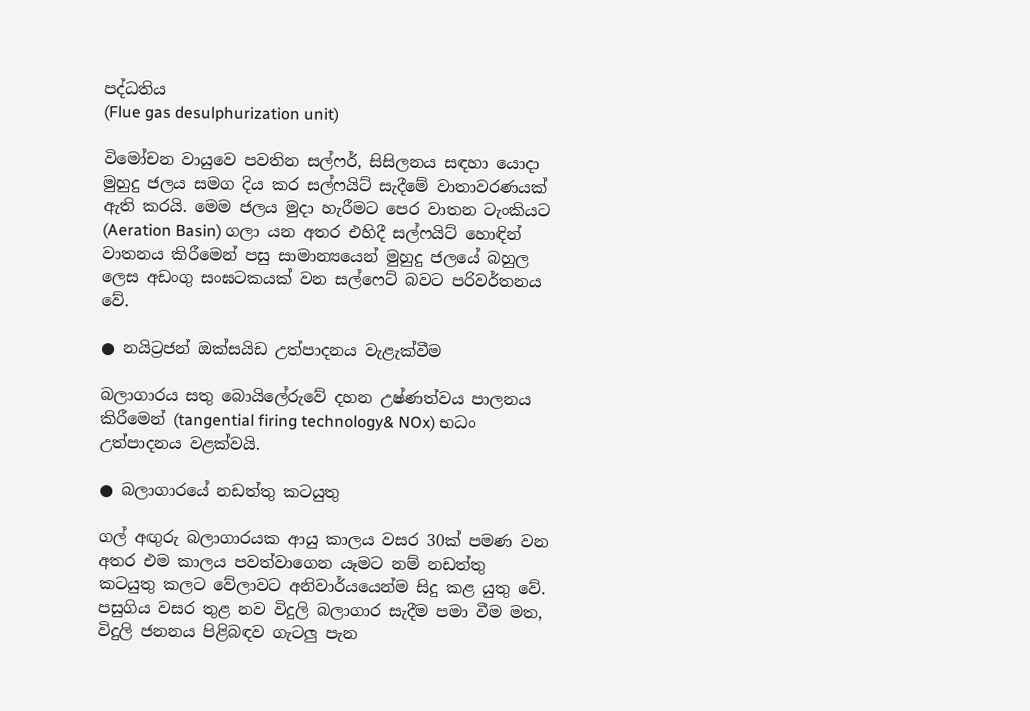පද්ධතිය
(Flue gas desulphurization unit)

විමෝචන වායුවෙ පවතින සල්ෆර්, සිසිලනය සඳහා යොදා මුහුදු ජලය සමග දිය කර සල්ෆයිට් සැදීමේ වාතාවරණයක් ඇති කරයි. මෙම ජලය මුදා හැරීමට පෙර වාතන ටැංකියට (Aeration Basin) ගලා යන අතර එහිදී සල්ෆයිට් හොඳින් වාතනය කිරීමෙන් පසු සාමාන්‍යයෙන් මුහුදු ජලයේ බහුල ලෙස අඩංගු සංඝටකයක් වන සල්ෆෙට් බවට පරිවර්තනය වේ.

● නයිට්‍රජන් ඔක්සයිඩ උත්පාදනය වැළැක්වීම

බලාගාරය සතු බොයිලේරුවේ දහන උෂ්ණත්වය පාලනය කිරීමෙන් (tangential firing technology& NOx) භධං උත්පාදනය වළක්වයි.

● බලාගාරයේ නඩත්තු කටයුතු

ගල් අඟුරු බලාගාරයක ආයු කාලය වසර 30ක් පමණ වන අතර එම කාලය පවත්වාගෙන යෑමට නම් නඩත්තු කටයුතු කලට වේලාවට අනිවාර්යයෙන්ම සිදු කළ යුතු වේ. පසුගිය වසර තුළ නව විදුලි බලාගාර සැදීම පමා වීම මත, විදුලි ජනනය පිළිබඳව ගැටලු පැන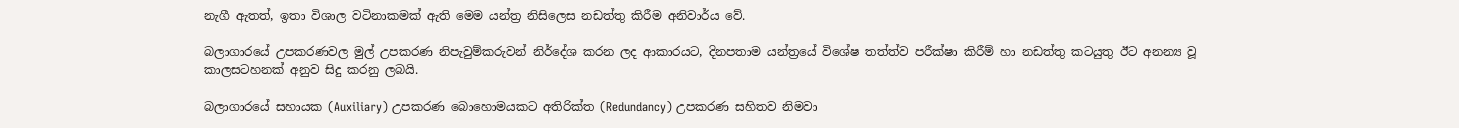නැගී ඇතත්, ඉතා විශාල වටිනාකමක් ඇති මෙම යන්ත්‍ර නිසිලෙස නඩත්තු කිරීම අනිවාර්ය වේ.

බලාගාරයේ උපකරණවල මුල් උපකරණ නිපැවුම්කරුවන් නිර්දේශ කරන ලද ආකාරයට, දිනපතාම යන්ත්‍රයේ විශේෂ තත්ත්ව පරීක්ෂා කිරීම් හා නඩත්තු කටයුතු ඊට අනන්‍ය වූ කාලසටහනක් අනුව සිදු කරනු ලබයි.

බලාගාරයේ සහායක (Auxiliary) උපකරණ බොහොමයකට අතිරික්ත (Redundancy) උපකරණ සහිතව නිමවා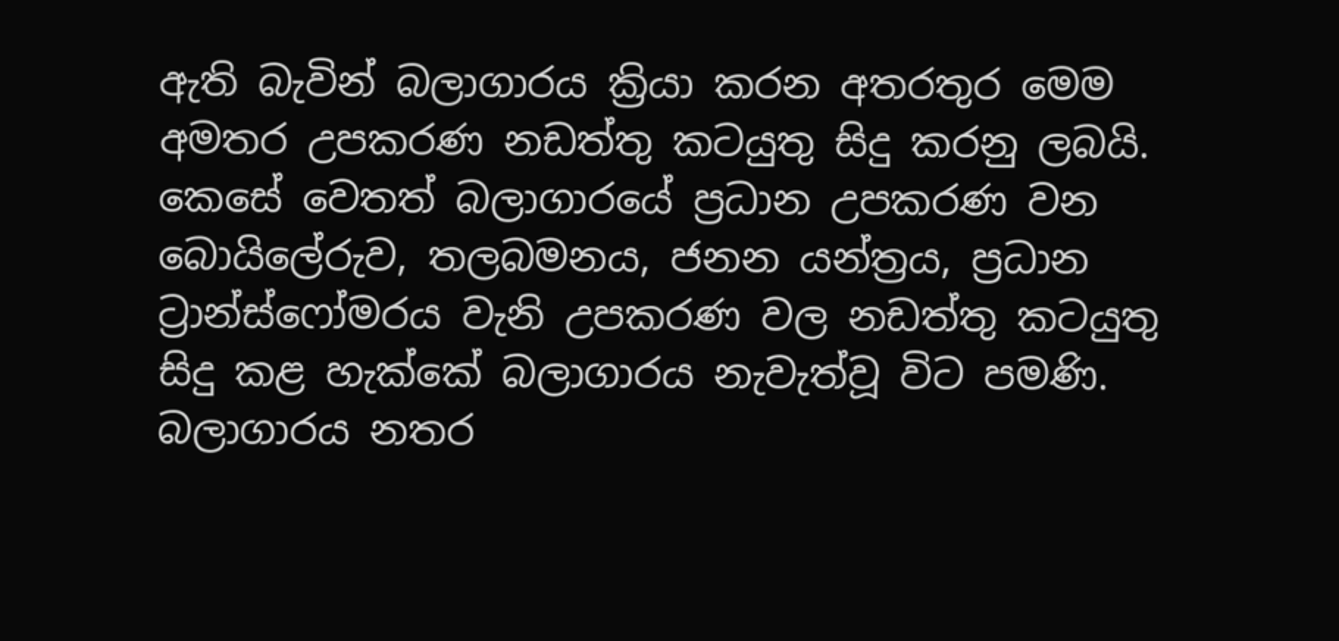ඇති බැවින් බලාගාරය ක්‍රියා කරන අතරතුර මෙම අමතර උපකරණ නඩත්තු කටයුතු සිදු කරනු ලබයි. කෙසේ වෙතත් බලාගාරයේ ප්‍රධාන උපකරණ වන බොයිලේරුව, තලබමනය, ජනන යන්ත්‍රය, ප්‍රධාන ට්‍රාන්ස්ෆෝමරය වැනි උපකරණ වල නඩත්තු කටයුතු සිදු කළ හැක්කේ බලාගාරය නැවැත්වූ විට පමණි. බලාගාරය නතර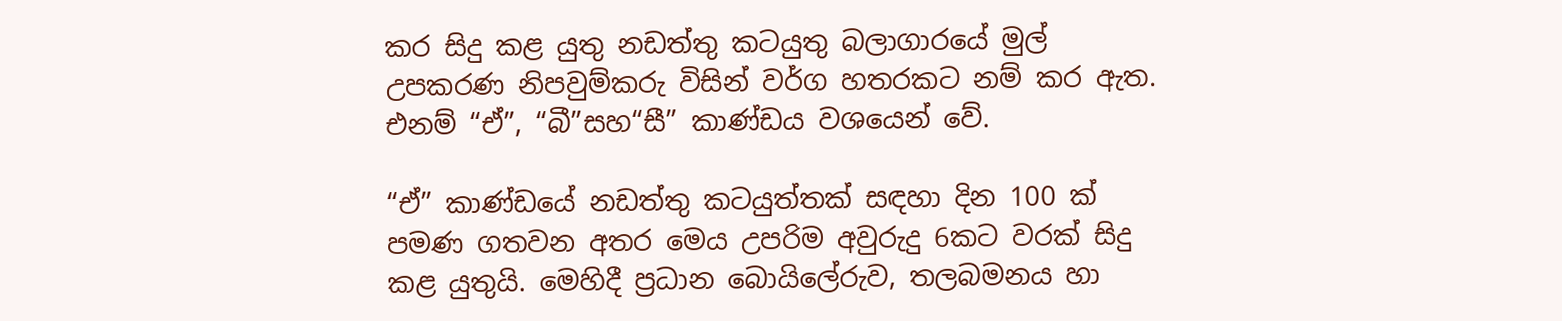කර සිදු කළ යුතු නඩත්තු කටයුතු බලාගාරයේ මුල් උපකරණ නිපවුම්කරු විසින් වර්ග හතරකට නම් කර ඇත. එනම් “ඒ”, “බී”සහ“සී” කාණ්ඩය වශයෙන් වේ.

“ඒ” කාණ්ඩයේ නඩත්තු කටයුත්තක් සඳහා දින 100 ක් පමණ ගතවන අතර මෙය උපරිම අවුරුදු 6කට වරක් සිදු කළ යුතුයි. මෙහිදී ප්‍රධාන බොයිලේරුව, තලබමනය හා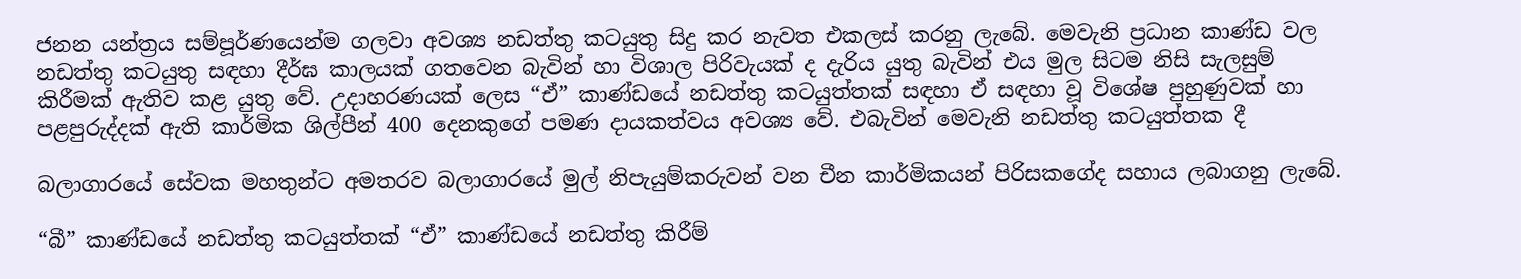ජනන යන්ත්‍රය සම්පූර්ණයෙන්ම ගලවා අවශ්‍ය නඩත්තු කටයුතු සිදු කර නැවත එකලස් කරනු ලැබේ. මෙවැනි ප්‍රධාන කාණ්ඩ වල නඩත්තු කටයුතු සඳහා දීර්ඝ කාලයක් ගතවෙන බැවින් හා විශාල පිරිවැයක් ද දැරිය යුතු බැවින් එය මුල සිටම නිසි සැලසුම් කිරීමක් ඇතිව කළ යුතු වේ. උදාහරණයක් ලෙස “ඒ” කාණ්ඩයේ නඩත්තු කටයුත්තක් සඳහා ඒ සඳහා වූ විශේෂ පුහුණුවක් හා පළපුරුද්දක් ඇති කාර්මික ශිල්පීන් 400 දෙනකුගේ පමණ දායකත්වය අවශ්‍ය වේ. එබැවින් මෙවැනි නඩත්තු කටයුත්තක දී

බලාගාරයේ සේවක මහතුන්ට අමතරව බලාගාරයේ මුල් නිපැයුම්කරුවන් වන චීන කාර්මිකයන් පිරිසකගේද සහාය ලබාගනු ලැබේ.

“බී” කාණ්ඩයේ නඩත්තු කටයුත්තක් “ඒ” කාණ්ඩයේ නඩත්තු කිරීම්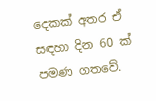දෙකක් අතර ඒ සඳහා දින 60 ක් පමණ ගතවේ.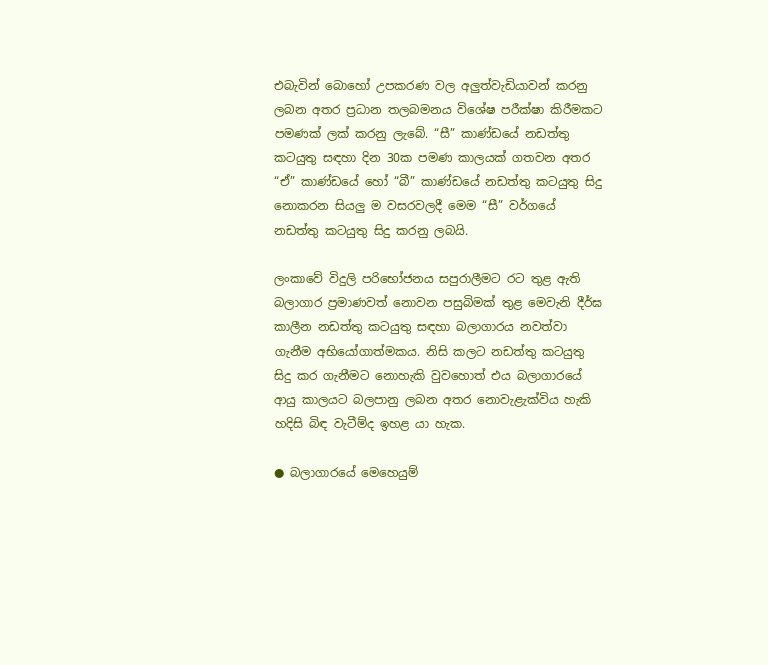එබැවින් බොහෝ උපකරණ වල අලුත්වැඩියාවන් කරනු ලබන අතර ප්‍රධාන තලබමනය විශේෂ පරීක්ෂා කිරීමකට පමණක් ලක් කරනු ලැබේ. “සී” කාණ්ඩයේ නඩත්තු කටයුතු සඳහා දින 30ක පමණ කාලයක් ගතවන අතර “ඒ” කාණ්ඩයේ හෝ “බී” කාණ්ඩයේ නඩත්තු කටයුතු සිදු නොකරන සියලු ම වසරවලදී මෙම “සී” වර්ගයේ නඩත්තු කටයුතු සිදු කරනු ලබයි.

ලංකාවේ විදුලි පරිභෝජනය සපුරාලීමට රට තුළ ඇති බලාගාර ප්‍රමාණවත් නොවන පසුබිමක් තුළ මෙවැනි දීර්ඝ කාලීන නඩත්තු කටයුතු සඳහා බලාගාරය නවත්වා ගැනීම අභියෝගාත්මකය. නිසි කලට නඩත්තු කටයුතු සිදු කර ගැනීමට නොහැකි වුවහොත් එය බලාගාරයේ ආයු කාලයට බලපානු ලබන අතර නොවැළැක්විය හැකි හදිසි බිඳ වැටීම්ද ඉහළ යා හැක.

● බලාගාරයේ මෙහෙයුම්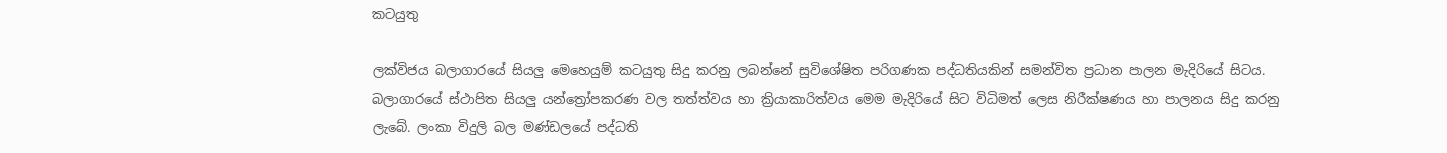කටයුතු

ලක්විජය බලාගාරයේ සියලු මෙහෙයුම් කටයුතු සිදු කරනු ලබන්නේ සුවිශේෂිත පරිගණක පද්ධතියකින් සමන්විත ප්‍රධාන පාලන මැදිරියේ සිටය. බලාගාරයේ ස්ථාපිත සියලු යන්ත්‍රෝපකරණ වල තත්ත්වය හා ක්‍රියාකාරිත්වය මෙම මැදිරියේ සිට විධිමත් ලෙස නිරීක්ෂණය හා පාලනය සිදු කරනු ලැබේ. ලංකා විදුලි බල මණ්ඩලයේ පද්ධති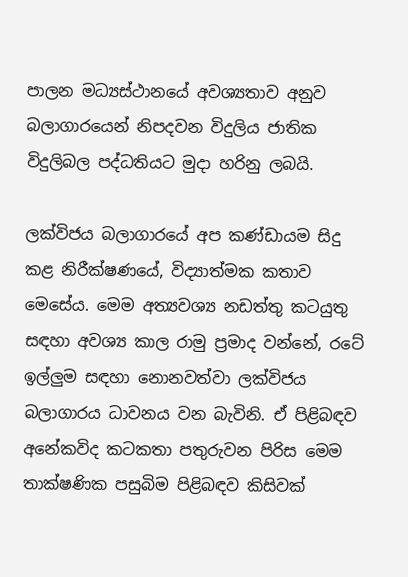පාලන මධ්‍යස්ථානයේ අවශ්‍යතාව අනුව බලාගාරයෙන් නිපදවන විදුලිය ජාතික විදුලිබල පද්ධතියට මුදා හරිනු ලබයි.

ලක්විජය බලාගාරයේ අප කණ්ඩායම සිදු කළ නිරීක්ෂණයේ, විද්‍යාත්මක කතාව මෙසේය. මෙම අත්‍යවශ්‍ය නඩත්තු කටයුතු සඳහා අවශ්‍ය කාල රාමු ප්‍රමාද වන්නේ, රටේ ඉල්ලුම සඳහා නොනවත්වා ලක්විජය බලාගාරය ධාවනය වන බැවිනි. ඒ පිළිබඳව අනේකවිද කටකතා පතුරුවන පිරිස මෙම තාක්ෂණික පසුබිම පිළිබඳව කිසිවක්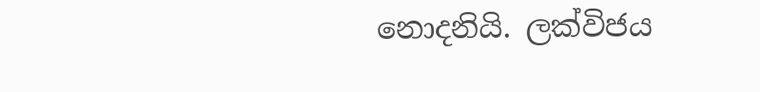නොදනියි. ලක්විජය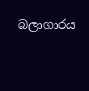බලාගාරය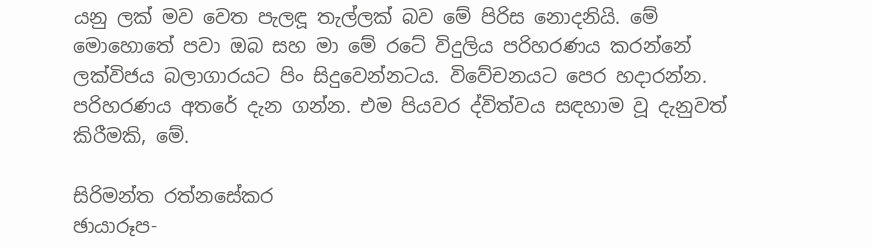යනු ලක් මව වෙත පැලඳූ තැල්ලක් බව මේ පිරිස නොදනියි. මේ මොහොතේ පවා ඔබ සහ මා මේ රටේ විදුලිය පරිහරණය කරන්නේ ලක්විජය බලාගාරයට පිං සිදුවෙන්නටය. විවේචනයට පෙර හදාරන්න. පරිහරණය අතරේ දැන ගන්න. එම පියවර ද්විත්වය සඳහාම වූ දැනුවත් කිරීමකි, මේ.

සිරිමන්ත රත්නසේකර
ඡායාරූප-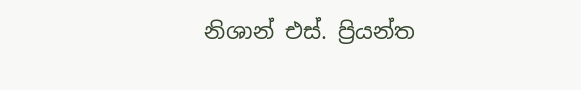නිශාන් එස්. ප්‍රියන්ත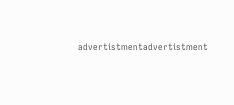advertistmentadvertistment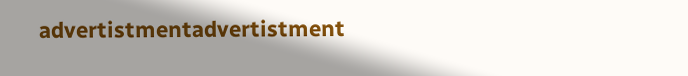advertistmentadvertistment